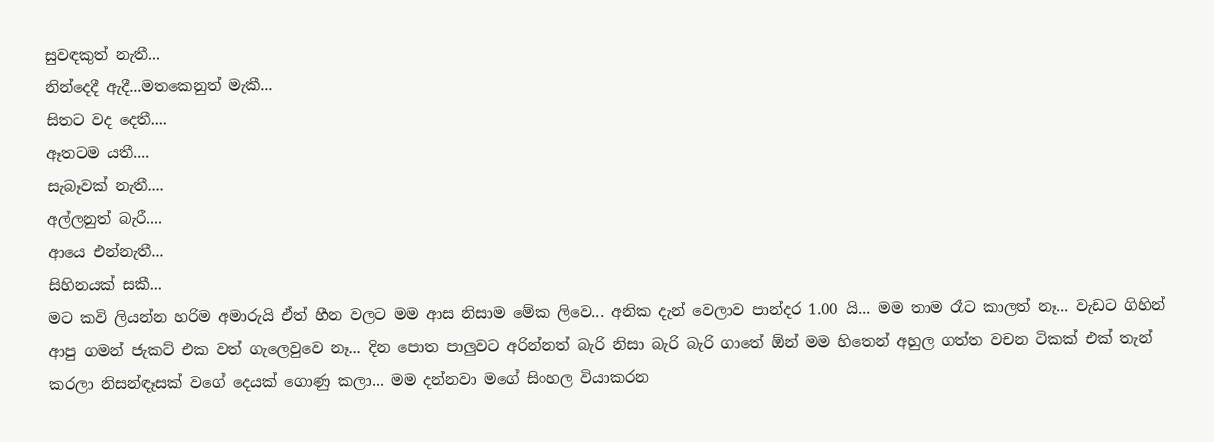සුවඳකුත් නැතී...
නින්දෙදී ඇදී...මතකෙනුත් මැකී...
සිතට වද දෙතී....
ඈතටම යතී....
සැබෑවක් නැතී....
අල්ලනුත් බැරී....
ආයෙ එන්නැතී...
සිහිනයක් සකී...
මට කවි ලියන්න හරිම අමාරුයි ඒත් හීන වලට මම ආස නිසාම මේක ලිවෙ... අනික දැන් වෙලාව පාන්දර 1.00 යි... මම තාම රෑට කාලත් නෑ... වැඩට ගිහින් ආපු ගමන් ජැකට් එක වත් ගැලෙවුවෙ නෑ... දින පොත පාලුවට අරින්නත් බැරි නිසා බැරි බැරි ගාතේ ඕන් මම හිතෙන් අහුල ගත්ත වචන ටිකක් එක් තැන් කරලා නිසන්ඳෑසක් වගේ දෙයක් ගොණු කලා... මම දන්නවා මගේ සිංහල වියාකරන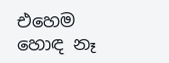එහෙම හොඳ නෑ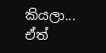කියලා... ඒත්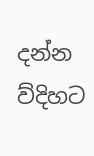දන්න ව්දිහට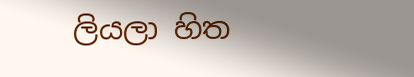ලියලා හිත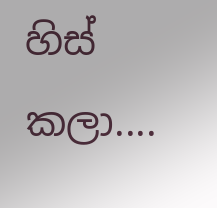හිස් කලා....